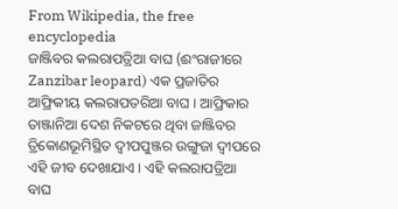From Wikipedia, the free encyclopedia
ଜାଞ୍ଜିବର କଲରାପତ୍ରିଆ ବାଘ (ଈଂରାଜୀରେ Zanzibar leopard) ଏକ ପ୍ରଜାତିର ଆଫ୍ରିକୀୟ କଲରାପତରିଆ ବାଘ । ଆଫ୍ରିକାର ତାଞ୍ଜାନିଆ ଦେଶ ନିକଟରେ ଥିବା ଜାଞ୍ଜିବର ତ୍ରିକୋଣଭୂମିସ୍ଥିତ ଦ୍ୱୀପପୁଞ୍ଜର ଉଙ୍ଗୁଜା ଦ୍ୱୀପରେ ଏହି ଜୀବ ଦେଖାଯାଏ । ଏହି କଲରାପତ୍ରିଆ ବାଘ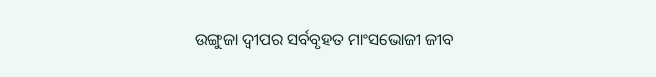ଉଙ୍ଗୁଜା ଦ୍ୱୀପର ସର୍ବବୃହତ ମାଂସଭୋଜୀ ଜୀବ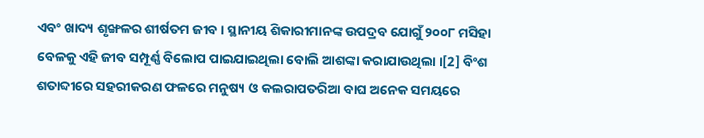ଏବଂ ଖାଦ୍ୟ ଶୃଙ୍ଖଳର ଶୀର୍ଷତମ ଜୀବ । ସ୍ଥାନୀୟ ଶିକାରୀମାନଙ୍କ ଉପଦ୍ରବ ଯୋଗୁଁ ୨୦୦୮ ମସିହା ବେଳକୁ ଏହି ଜୀବ ସମ୍ପୂର୍ଣ୍ଣ ବିଲୋପ ପାଇଯାଇଥିଲା ବୋଲି ଆଶଙ୍କା କରାଯାଉଥିଲା ।[2] ବିଂଶ ଶତାବ୍ଦୀରେ ସହରୀକରଣ ଫଳରେ ମନୁଷ୍ୟ ଓ କଲରାପତରିଆ ବାଘ ଅନେକ ସମୟରେ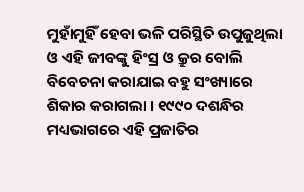ମୁହାଁମୁହିଁ ହେବା ଭଳି ପରିସ୍ଥିତି ଉପୁଜୁଥିଲା ଓ ଏହି ଜୀବଙ୍କୁ ହିଂସ୍ର ଓ କ୍ରୁର ବୋଲି ବିବେଚନା କରାଯାଇ ବହୁ ସଂଖ୍ୟାରେ ଶିକାର କରାଗଲା । ୧୯୯୦ ଦଶନ୍ଧିର ମଧ୍ୟଭାଗରେ ଏହି ପ୍ରଜାତିର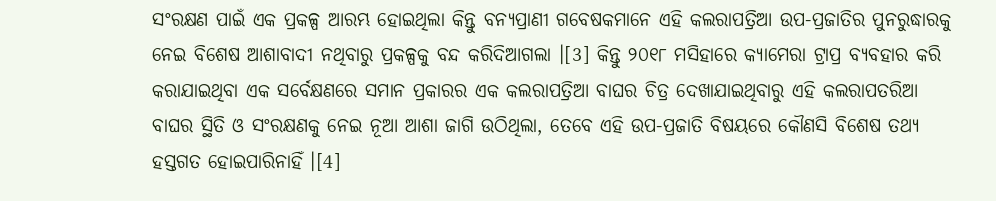ସଂରକ୍ଷଣ ପାଇଁ ଏକ ପ୍ରକଳ୍ପ ଆରମ୍ଭ ହୋଇଥିଲା କିନ୍ତୁ ବନ୍ୟପ୍ରାଣୀ ଗବେଷକମାନେ ଏହି କଲରାପତ୍ରିଆ ଉପ-ପ୍ରଜାତିର ପୁନରୁଦ୍ଧାରକୁ ନେଇ ବିଶେଷ ଆଶାବାଦୀ ନଥିବାରୁ ପ୍ରକଳ୍ପକୁ ବନ୍ଦ କରିଦିଆଗଲା ।[3] କିନ୍ତୁ ୨୦୧୮ ମସିହାରେ କ୍ୟାମେରା ଟ୍ରାପ୍ର ବ୍ୟବହାର କରି କରାଯାଇଥିବା ଏକ ସର୍ବେକ୍ଷଣରେ ସମାନ ପ୍ରକାରର ଏକ କଲରାପତ୍ରିଆ ବାଘର ଚିତ୍ର ଦେଖାଯାଇଥିବାରୁ ଏହି କଲରାପତରିଆ ବାଘର ସ୍ଥିତି ଓ ସଂରକ୍ଷଣକୁ ନେଇ ନୂଆ ଆଶା ଜାଗି ଉଠିଥିଲା, ତେବେ ଏହି ଉପ-ପ୍ରଜାତି ବିଷୟରେ କୌଣସି ବିଶେଷ ତଥ୍ୟ ହସ୍ତଗତ ହୋଇପାରିନାହିଁ ।[4]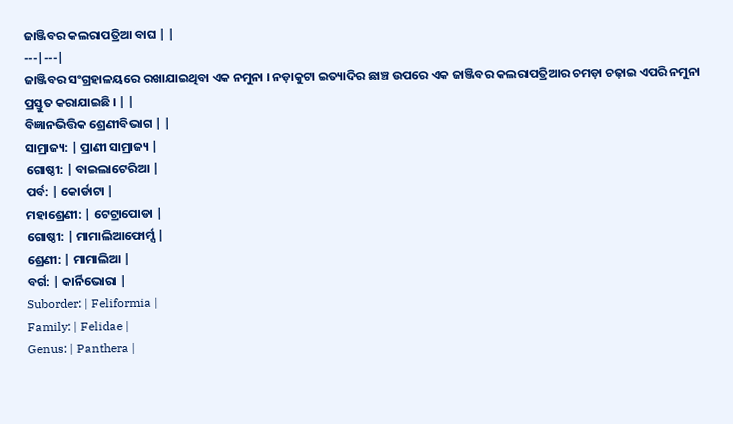ଜାଞ୍ଜିବର କଲରାପତ୍ରିଆ ବାଘ | |
---|---|
ଜାଞ୍ଜିବର ସଂଗ୍ରହାଳୟରେ ରଖାଯାଇଥିବା ଏକ ନମୁନା । ନଡ଼ାକୁଟା ଇତ୍ୟାଦିର ଛାଞ୍ଚ ଉପରେ ଏକ ଜାଞ୍ଜିବର କଲରାପତ୍ରିଆର ଚମଡ଼ା ଚଢ଼ାଇ ଏପରି ନମୁନା ପ୍ରସ୍ତୁତ କରାଯାଇଛି । | |
ବିଜ୍ଞାନଭିତ୍ତିକ ଶ୍ରେଣୀବିଭାଗ | |
ସାମ୍ରାଜ୍ୟ: | ପ୍ରାଣୀ ସାମ୍ରାଜ୍ୟ |
ଗୋଷ୍ଠୀ: | ବାଇଲାଟେରିଆ |
ପର୍ବ: | କୋର୍ଡାଟା |
ମହାଶ୍ରେଣୀ: | ଟେଟ୍ରାପୋଡା |
ଗୋଷ୍ଠୀ: | ମାମାଲିଆଫୋର୍ମ୍ସ |
ଶ୍ରେଣୀ: | ମାମାଲିଆ |
ବର୍ଗ: | କାର୍ନିଭୋରା |
Suborder: | Feliformia |
Family: | Felidae |
Genus: | Panthera |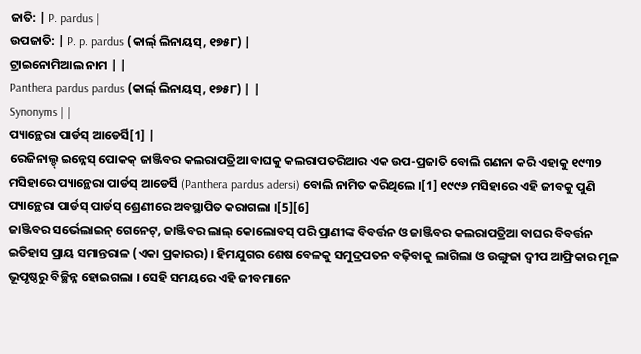ଜାତି: | P. pardus |
ଉପଜାତି: | P. p. pardus (କାର୍ଲ୍ ଲିନାୟସ୍, ୧୭୫୮) |
ଟ୍ରାଇନୋମିଆଲ ନାମ | |
Panthera pardus pardus (କାର୍ଲ୍ ଲିନାୟସ୍, ୧୭୫୮) | |
Synonyms | |
ପ୍ୟାନ୍ଥେରା ପାର୍ଡସ୍ ଆଡେର୍ସି[1] |
ରେଜିନାଲ୍ଡ୍ ଇନ୍ନେସ୍ ପୋକକ୍ ଜାଞ୍ଜିବର କଲରାପତ୍ରିଆ ବାଘକୁ କଲରାପତରିଆର ଏକ ଉପ-ପ୍ରଜାତି ବୋଲି ଗଣନା କରି ଏହାକୁ ୧୯୩୨ ମସିହାରେ ପ୍ୟାନ୍ଥେରା ପାର୍ଡସ୍ ଆଡେର୍ସି (Panthera pardus adersi) ବୋଲି ନାମିତ କରିଥିଲେ ।[1] ୧୯୯୬ ମସିହାରେ ଏହି ଜୀବକୁ ପୁଣି ପ୍ୟାନ୍ଥେରା ପାର୍ଡସ୍ ପାର୍ଡସ୍ ଶ୍ରେଣୀରେ ଅବସ୍ଥାପିତ କରାଗଲା ।[5][6]
ଜାଞ୍ଜିବର ସର୍ଭେଲାଇନ୍ ଗେନେଟ୍, ଜାଞ୍ଜିବର ଲାଲ୍ କୋଲୋବସ୍ ପରି ପ୍ରାଣୀଙ୍କ ବିବର୍ତ୍ତନ ଓ ଜାଞ୍ଜିବର କଲରାପତ୍ରିଆ ବାଘର ବିବର୍ତ୍ତନ ଇତିହାସ ପ୍ରାୟ ସମାନ୍ତରାଳ (ଏକା ପ୍ରକାରର) । ହିମଯୁଗର ଶେଷ ବେଳକୁ ସମୁଦ୍ରପତନ ବଢ଼ିବାକୁ ଲାଗିଲା ଓ ଉଙ୍ଗୁଜା ଦ୍ୱୀପ ଆଫ୍ରିକାର ମୂଳ ଭୂପୃଷ୍ଠରୁ ବିଚ୍ଛିନ୍ନ ହୋଇଗଲା । ସେହି ସମୟରେ ଏହି ଜୀବମାନେ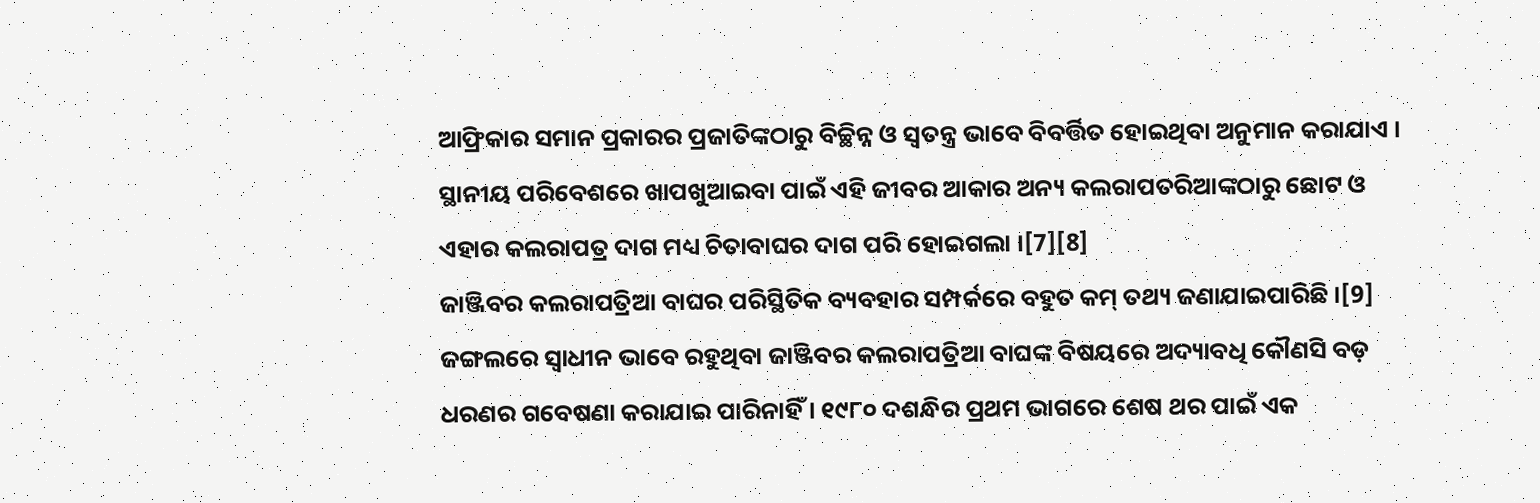ଆଫ୍ରିକାର ସମାନ ପ୍ରକାରର ପ୍ରଜାତିଙ୍କଠାରୁ ବିଚ୍ଛିନ୍ନ ଓ ସ୍ୱତନ୍ତ୍ର ଭାବେ ବିବର୍ତ୍ତିତ ହୋଇଥିବା ଅନୁମାନ କରାଯାଏ । ସ୍ଥାନୀୟ ପରିବେଶରେ ଖାପଖୁଆଇବା ପାଇଁ ଏହି ଜୀବର ଆକାର ଅନ୍ୟ କଲରାପତରିଆଙ୍କଠାରୁ ଛୋଟ ଓ ଏହାର କଲରାପତ୍ର ଦାଗ ମଧ୍ୟ ଚିତାବାଘର ଦାଗ ପରି ହୋଇଗଲା ।[7][8]
ଜାଞ୍ଜିବର କଲରାପତ୍ରିଆ ବାଘର ପରିସ୍ଥିତିକ ବ୍ୟବହାର ସମ୍ପର୍କରେ ବହୁତ କମ୍ ତଥ୍ୟ ଜଣାଯାଇପାରିଛି ।[9] ଜଙ୍ଗଲରେ ସ୍ୱାଧୀନ ଭାବେ ରହୁଥିବା ଜାଞ୍ଜିବର କଲରାପତ୍ରିଆ ବାଘଙ୍କ ବିଷୟରେ ଅଦ୍ୟାବଧି କୌଣସି ବଡ଼ ଧରଣର ଗବେଷଣା କରାଯାଇ ପାରିନାହିଁ । ୧୯୮୦ ଦଶନ୍ଧିର ପ୍ରଥମ ଭାଗରେ ଶେଷ ଥର ପାଇଁ ଏକ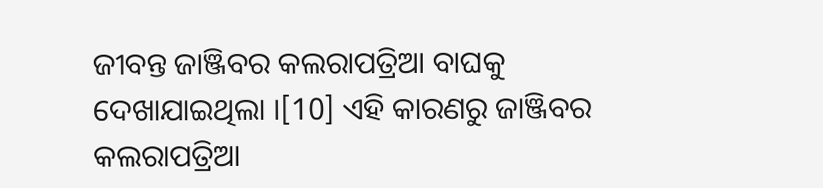ଜୀବନ୍ତ ଜାଞ୍ଜିବର କଲରାପତ୍ରିଆ ବାଘକୁ ଦେଖାଯାଇଥିଲା ।[10] ଏହି କାରଣରୁ ଜାଞ୍ଜିବର କଲରାପତ୍ରିଆ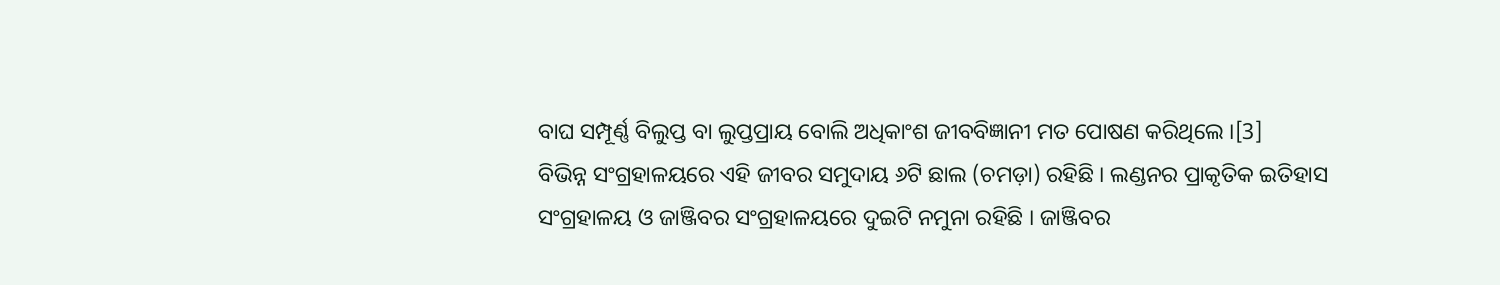ବାଘ ସମ୍ପୂର୍ଣ୍ଣ ବିଲୁପ୍ତ ବା ଲୁପ୍ତପ୍ରାୟ ବୋଲି ଅଧିକାଂଶ ଜୀବବିଜ୍ଞାନୀ ମତ ପୋଷଣ କରିଥିଲେ ।[3]
ବିଭିନ୍ନ ସଂଗ୍ରହାଳୟରେ ଏହି ଜୀବର ସମୁଦାୟ ୬ଟି ଛାଲ (ଚମଡ଼ା) ରହିଛି । ଲଣ୍ଡନର ପ୍ରାକୃତିକ ଇତିହାସ ସଂଗ୍ରହାଳୟ ଓ ଜାଞ୍ଜିବର ସଂଗ୍ରହାଳୟରେ ଦୁଇଟି ନମୁନା ରହିଛି । ଜାଞ୍ଜିବର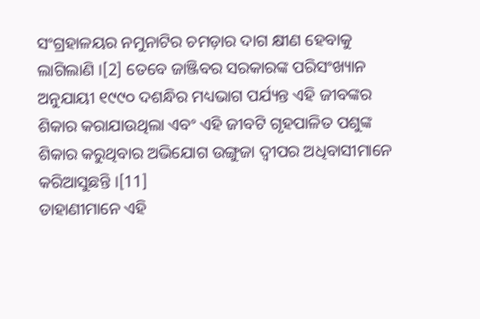ସଂଗ୍ରହାଳୟର ନମୁନାଟିର ଚମଡ଼ାର ଦାଗ କ୍ଷୀଣ ହେବାକୁ ଲାଗିଲାଣି ।[2] ତେବେ ଜାଞ୍ଜିବର ସରକାରଙ୍କ ପରିସଂଖ୍ୟାନ ଅନୁଯାୟୀ ୧୯୯୦ ଦଶନ୍ଧିର ମଧ୍ୟଭାଗ ପର୍ଯ୍ୟନ୍ତ ଏହି ଜୀବଙ୍କର ଶିକାର କରାଯାଉଥିଲା ଏବଂ ଏହି ଜୀବଟି ଗୃହପାଳିତ ପଶୁଙ୍କ ଶିକାର କରୁଥିବାର ଅଭିଯୋଗ ଉଙ୍ଗୁଜା ଦ୍ୱୀପର ଅଧିବାସୀମାନେ କରିଆସୁଛନ୍ତି ।[11]
ଡାହାଣୀମାନେ ଏହି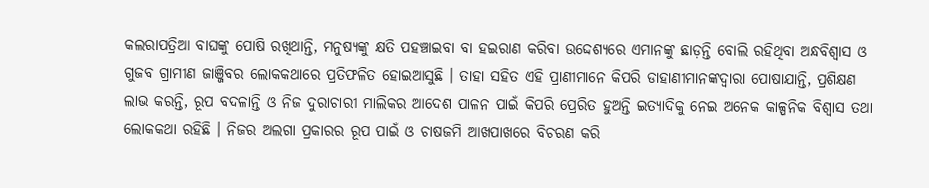କଲରାପତ୍ରିଆ ବାଘଙ୍କୁ ପୋଷି ରଖିଥାନ୍ତି, ମନୁଷ୍ୟଙ୍କୁ କ୍ଷତି ପହଞ୍ଚାଇବା ବା ହଇରାଣ କରିବା ଉଦ୍ଦେଶ୍ୟରେ ଏମାନଙ୍କୁ ଛାଡ଼ନ୍ତି ବୋଲି ରହିଥିବା ଅନ୍ଧବିଶ୍ୱାସ ଓ ଗୁଜବ ଗ୍ରାମୀଣ ଜାଞ୍ଜିବର ଲୋକକଥାରେ ପ୍ରତିଫଳିତ ହୋଇଆସୁଛି । ତାହା ସହିତ ଏହି ପ୍ରାଣୀମାନେ କିପରି ଡାହାଣୀମାନଙ୍କଦ୍ୱାରା ପୋଷାଯାନ୍ତି, ପ୍ରଶିକ୍ଷଣ ଲାଭ କରନ୍ତି, ରୂପ ବଦଳାନ୍ତି ଓ ନିଜ ଦୁରାଚାରୀ ମାଲିକର ଆଦେଶ ପାଳନ ପାଇଁ କିପରି ପ୍ରେରିତ ହୁଅନ୍ତି ଇତ୍ୟାଦିକୁ ନେଇ ଅନେକ କାଳ୍ପନିକ ବିଶ୍ୱାସ ତଥା ଲୋକକଥା ରହିଛି । ନିଜର ଅଲଗା ପ୍ରକାରର ରୂପ ପାଇଁ ଓ ଚାଷଜମି ଆଖପାଖରେ ବିଚରଣ କରି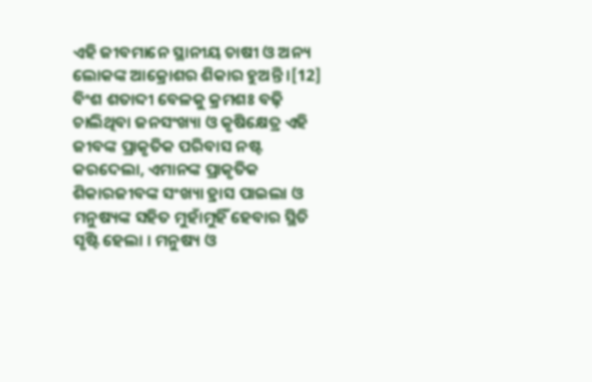ଏହି ଜୀବମାନେ ସ୍ଥାନୀୟ ଚାଷୀ ଓ ଅନ୍ୟ ଲୋକଙ୍କ ଆକ୍ରୋଶର ଶିକାର ହୁଅନ୍ତି ।[12]
ବିଂଶ ଶତାବ୍ଦୀ ବେଳକୁ କ୍ରମଶଃ ବଢ଼ି ଚାଲିଥିବା ଜନସଂଖ୍ୟା ଓ କୃଷିକ୍ଷେତ୍ର ଏହି ଜୀବଙ୍କ ପ୍ରାକୃତିକ ପରିବାସ ନଷ୍ଟ କରଦେଲା, ଏମାନଙ୍କ ପ୍ରାକୃତିକ ଶିକାରଜୀବଙ୍କ ସଂଖ୍ୟା ହ୍ରାସ ପାଇଲା ଓ ମନୁଷ୍ୟଙ୍କ ସହିତ ମୁହାଁମୁହିଁ ହେବାର ସ୍ଥିତି ସୃଷ୍ଟି ହେଲା । ମନୁଷ୍ୟ ଓ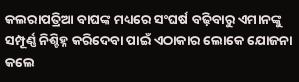କଲରାପତ୍ରିଆ ବାଘଙ୍କ ମଧ୍ୟରେ ସଂଘର୍ଷ ବଢ଼ିବାରୁ ଏମାନଙ୍କୁ ସମ୍ପୂର୍ଣ୍ଣ ନିଶ୍ଚିହ୍ନ କରିଦେବା ପାଇଁ ଏଠାକାର ଲୋକେ ଯୋଜନା କଲେ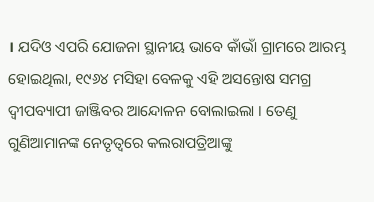। ଯଦିଓ ଏପରି ଯୋଜନା ସ୍ଥାନୀୟ ଭାବେ କାଁଭାଁ ଗ୍ରାମରେ ଆରମ୍ଭ ହୋଇଥିଲା, ୧୯୬୪ ମସିହା ବେଳକୁ ଏହି ଅସନ୍ତୋଷ ସମଗ୍ର ଦ୍ୱୀପବ୍ୟାପୀ ଜାଞ୍ଜିବର ଆନ୍ଦୋଳନ ବୋଲାଇଲା । ତେଣୁ ଗୁଣିଆମାନଙ୍କ ନେତୃତ୍ୱରେ କଲରାପତ୍ରିଆଙ୍କୁ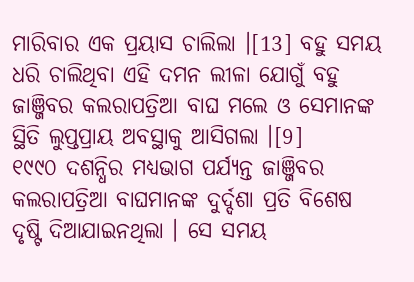ମାରିବାର ଏକ ପ୍ରୟାସ ଚାଲିଲା ।[13] ବହୁ ସମୟ ଧରି ଚାଲିଥିବା ଏହି ଦମନ ଲୀଳା ଯୋଗୁଁ ବହୁ ଜାଞ୍ଜିବର କଲରାପତ୍ରିଆ ବାଘ ମଲେ ଓ ସେମାନଙ୍କ ସ୍ଥିତି ଲୁପ୍ତପ୍ରାୟ ଅବସ୍ଥାକୁ ଆସିଗଲା ।[9]
୧୯୯୦ ଦଶନ୍ଧିର ମଧ୍ୟଭାଗ ପର୍ଯ୍ୟନ୍ତ ଜାଞ୍ଜିବର କଲରାପତ୍ରିଆ ବାଘମାନଙ୍କ ଦୁର୍ଦ୍ଦଶା ପ୍ରତି ବିଶେଷ ଦୃଷ୍ଟି ଦିଆଯାଇନଥିଲା । ସେ ସମୟ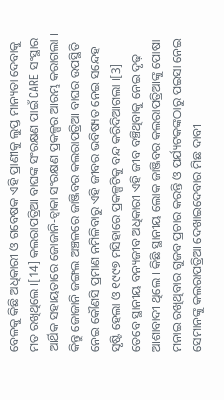ବେଳକୁ କିଛି ଅଧିକାରୀ ଓ ଗବେଷକ ଏହି ପ୍ରାଣୀକୁ ଲୁପ୍ତ ମାନ୍ୟତା ଦେବାକୁ ମତ ରଖିଥିଲେ ।[14] କଲରାପତ୍ରିଆ ବାଘଙ୍କ ସଂରକ୍ଷଣ ପାଇଁ CARE ସଂସ୍ଥାର ଆର୍ଥିକ ସହାୟତାରେ ଜୋଜାନି-ଚ୍ୱାକା ସଂରକ୍ଷଣ ପ୍ରକଳ୍ପର ଆରମ୍ଭ କରାଗଲା । କିନ୍ତୁ ଜୋଜାନି ଜଙ୍ଗଲ ଅଞ୍ଚଳରେ ଜାଞ୍ଜିବର କଲରାପତ୍ରିଆ ବାଘର ଉପସ୍ଥିତି ନେଇ କୌଣସି ପ୍ରମାଣ ନମିଳିବାରୁ ଏହି ଜୀବର ଭବିଷ୍ୟତ ନେଇ ସନ୍ଦେହ ସୃଷ୍ଟି ହେଲା ଓ ୧୯୯୭ ମସିହାରେ ପ୍ରକଳ୍ପଟିକୁ ବନ୍ଦ କରିଦିଆଗଲା ।[3]
ତେବେ ସ୍ଥାନୀୟ ବନ୍ୟଜୀବ ଅଧିକାରୀ ଏହି ଜୀବ ବଞ୍ଚିଥିବାକୁ ନେଇ ଦୃଢ଼ ଆଶାବାଦୀ ଥିଲେ । କିଛି ସ୍ଥାନୀୟ ଲୋକ ଜାଞ୍ଜିବର କଲରାପତ୍ରିଆଙ୍କୁ ପୋଷା ମନାଇ ରଖିଥିବାର ଗୁଜବ ପ୍ରଚାର କରନ୍ତି ଓ ପର୍ଯ୍ୟଟକଙ୍କଠାରୁ ପଇସା ନେଇ ସେମାନଙ୍କୁ କଲରାପତ୍ରିଆ ଦେଖାଇଦେବାର ମିଛ ଦାବୀ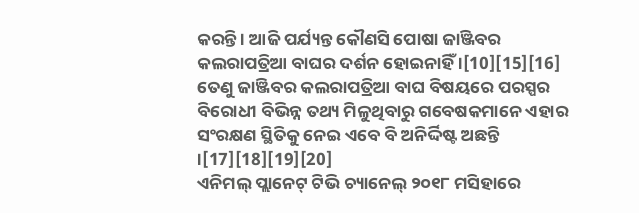କରନ୍ତି । ଆଜି ପର୍ଯ୍ୟନ୍ତ କୌଣସି ପୋଷା ଜାଞ୍ଜିବର କଲରାପତ୍ରିଆ ବାଘର ଦର୍ଶନ ହୋଇନାହିଁ ।[10][15][16]
ତେଣୁ ଜାଞ୍ଜିବର କଲରାପତ୍ରିଆ ବାଘ ବିଷୟରେ ପରସ୍ପର ବିରୋଧୀ ବିଭିନ୍ନ ତଥ୍ୟ ମିଳୁଥିବାରୁ ଗବେଷକମାନେ ଏହାର ସଂରକ୍ଷଣ ସ୍ଥିତିକୁ ନେଇ ଏବେ ବି ଅନିର୍ଦ୍ଦିଷ୍ଟ ଅଛନ୍ତି ।[17][18][19][20]
ଏନିମଲ୍ ପ୍ଲାନେଟ୍ ଟିଭି ଚ୍ୟାନେଲ୍ ୨୦୧୮ ମସିହାରେ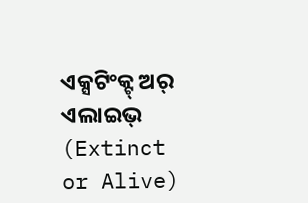ଏକ୍ସଟିଂକ୍ଟ୍ ଅର୍ ଏଲାଇଭ୍ (Extinct or Alive)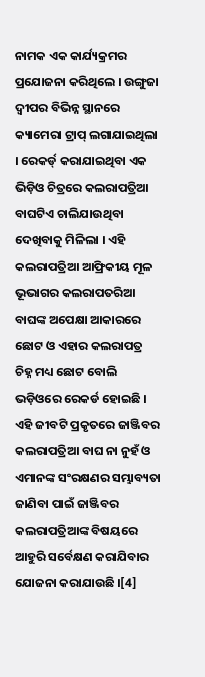ନାମକ ଏକ କାର୍ଯ୍ୟକ୍ରମର ପ୍ରଯୋଜନା କରିଥିଲେ । ଉଙ୍ଗୁଜା ଦ୍ୱୀପର ବିଭିନ୍ନ ସ୍ଥାନରେ କ୍ୟାମେରା ଟ୍ରାପ୍ ଲଗାଯାଇଥିଲା । ରେକର୍ଡ୍ କରାଯାଇଥିବା ଏକ ଭିଡ଼ିଓ ଚିତ୍ରରେ କଲରାପତ୍ରିଆ ବାଘଟିଏ ଚାଲିଯାଉଥିବା ଦେଖିବାକୁ ମିଳିଲା । ଏହି କଲରାପତ୍ରିଆ ଆଫ୍ରିକୀୟ ମୂଳ ଭୂଭାଗର କଲରାପତରିଆ ବାଘଙ୍କ ଅପେକ୍ଷା ଆକାରରେ ଛୋଟ ଓ ଏହାର କଲରାପତ୍ର ଚିହ୍ନ ମଧ୍ୟ ଛୋଟ ବୋଲି ଭଡ଼ିଓରେ ରେକର୍ଡ ହୋଇଛି । ଏହି ଜୀବଟି ପ୍ରକୃତରେ ଜାଞ୍ଜିବର କଲରାପତ୍ରିଆ ବାଘ ନା ନୁହଁ ଓ ଏମାନଙ୍କ ସଂରକ୍ଷଣର ସମ୍ଭାବ୍ୟତା ଜାଣିବା ପାଇଁ ଜାଞ୍ଜିବର କଲରାପତ୍ରିଆଙ୍କ ବିଷୟରେ ଆହୁରି ସର୍ବେକ୍ଷଣ କରାଯିବାର ଯୋଜନା କରାଯାଉଛି ।[4]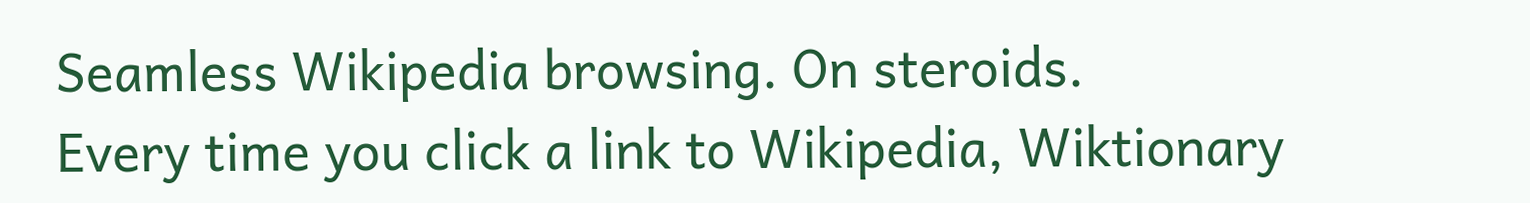Seamless Wikipedia browsing. On steroids.
Every time you click a link to Wikipedia, Wiktionary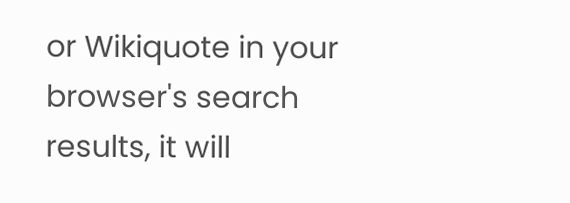or Wikiquote in your browser's search results, it will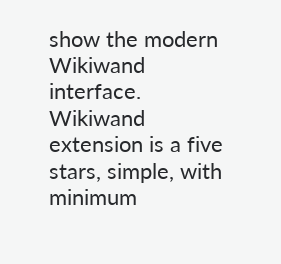show the modern Wikiwand interface.
Wikiwand extension is a five stars, simple, with minimum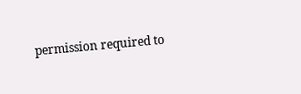permission required to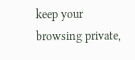keep your browsing private,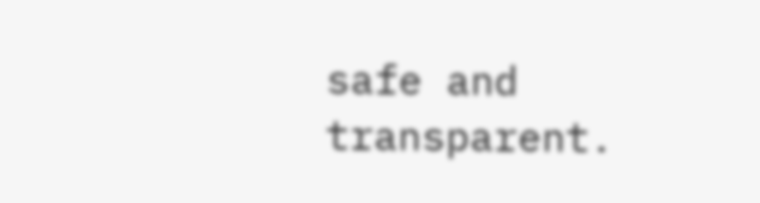safe and transparent.